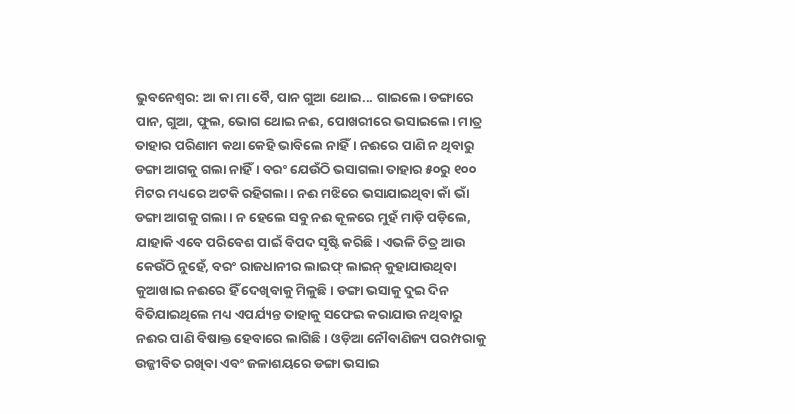ଭୁବନେଶ୍ବର: ଆ କା ମା ବୈ, ପାନ ଗୁଆ ଥୋଇ... ଗାଇଲେ। ଡଙ୍ଗାରେ ପାନ, ଗୁଆ, ଫୁଲ, ଭୋଗ ଥୋଇ ନଈ, ପୋଖରୀରେ ଭସାଇଲେ। ମାତ୍ର ତାହାର ପରିଣାମ କଥା କେହି ଭାବିଲେ ନାହିଁ। ନଈରେ ପାଣି ନ ଥିବାରୁ ଡଙ୍ଗା ଆଗକୁ ଗଲା ନାହିଁ। ବରଂ ଯେଉଁଠି ଭସାଗଲା ତାହାର ୫୦ରୁ ୧୦୦ ମିଟର ମଧ୍ୟରେ ଅଟକି ରହିଗଲା। ନଈ ମଝିରେ ଭସାଯାଇଥିବା କାଁ ଭାଁ ଡଙ୍ଗା ଆଗକୁ ଗଲା। ନ ହେଲେ ସବୁ ନଈ କୂଳରେ ମୁହଁ ମାଡ଼ି ପଡ଼ିଲେ, ଯାହାକି ଏବେ ପରିବେଶ ପାଇଁ ବିପଦ ସୃଷ୍ଟି କରିଛି। ଏଭଳି ଚିତ୍ର ଆଉ କେଉଁଠି ନୁହେଁ, ବରଂ ରାଜଧାନୀର ଲାଇଫ୍ ଲାଇନ୍ କୁହାଯାଉଥିବା କୁଆଖାଇ ନଈରେ ହିଁ ଦେଖିବାକୁ ମିଳୁଛି। ଡଙ୍ଗା ଭସାକୁ ଦୁଇ ଦିନ ବିତିଯାଇଥିଲେ ମଧ୍ୟ ଏପର୍ଯ୍ୟନ୍ତ ତାହାକୁ ସଫେଇ କରାଯାଉ ନଥିବାରୁ ନଈର ପାଣି ବିଷାକ୍ତ ହେବାରେ ଲାଗିଛି। ଓଡ଼ିଆ ନୌବାଣିଜ୍ୟ ପରମ୍ପରାକୁ ଉଜ୍ଜୀବିତ ରଖିବା ଏବଂ ଜଳାଶୟରେ ଡଙ୍ଗା ଭସାଇ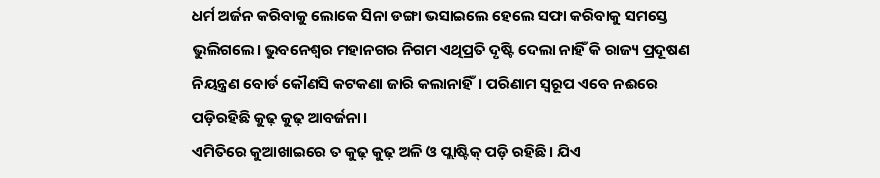ଧର୍ମ ଅର୍ଜନ କରିବାକୁ ଲୋକେ ସିନା ଡଙ୍ଗା ଭସାଇଲେ ହେଲେ ସଫା କରିବାକୁ ସମସ୍ତେ ଭୁଲିଗଲେ। ଭୁବନେଶ୍ବର ମହାନଗର ନିଗମ ଏଥିପ୍ରତି ଦୃଷ୍ଟି ଦେଲା ନାହିଁ କି ରାଜ୍ୟ ପ୍ରଦୂଷଣ ନିୟନ୍ତ୍ରଣ ବୋର୍ଡ କୌଣସି କଟକଣା ଜାରି କଲାନାହିଁ। ପରିଣାମ ସ୍ବରୂପ ଏବେ ନଈରେ ପଡ଼ିରହିଛି କୁଢ଼ କୁଢ଼ ଆବର୍ଜନା।
ଏମିତିରେ କୁଆଖାଇରେ ତ କୁଢ଼ କୁଢ଼ ଅଳି ଓ ପ୍ଲାଷ୍ଟିକ୍ ପଡ଼ି ରହିଛି। ଯିଏ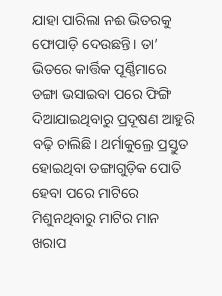ଯାହା ପାରିଲା ନଈ ଭିତରକୁ ଫୋପାଡ଼ି ଦେଉଛନ୍ତି। ତା’ ଭିତରେ କାର୍ତ୍ତିକ ପୂର୍ଣ୍ଣିମାରେ ଡଙ୍ଗା ଭସାଇବା ପରେ ଫିଙ୍ଗି ଦିଆଯାଇଥିବାରୁ ପ୍ରଦୂଷଣ ଆହୁରି ବଢ଼ି ଚାଲିଛି। ଥର୍ମାକୁଲ୍ରେ ପ୍ରସ୍ତୁତ ହୋଇଥିବା ଡଙ୍ଗାଗୁଡ଼ିକ ପୋତି ହେବା ପରେ ମାଟିରେ ମିଶୁନଥିବାରୁ ମାଟିର ମାନ ଖରାପ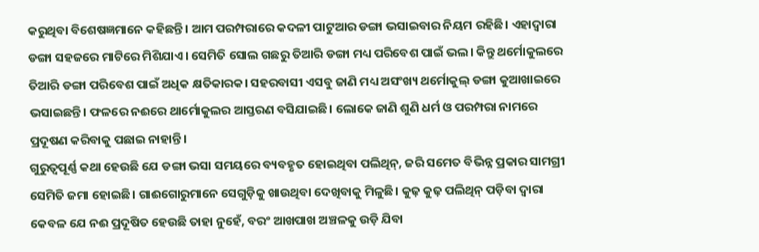କରୁଥିବା ବିଶେଷଜ୍ଞମାନେ କହିଛନ୍ତି। ଆମ ପରମ୍ପରାରେ କଦଳୀ ପାଟୁଆର ଡଙ୍ଗା ଭସାଇବାର ନିୟମ ରହିଛି। ଏହାଦ୍ବାରା ଡଙ୍ଗା ସହଜରେ ମାଟିରେ ମିଶିଯାଏ। ସେମିତି ସୋଲ ଗଛରୁ ତିଆରି ଡଙ୍ଗା ମଧ୍ୟ ପରିବେଶ ପାଇଁ ଭଲ। କିନ୍ତୁ ଥର୍ମୋକୁଲରେ ତିଆରି ଡଙ୍ଗା ପରିବେଶ ପାଇଁ ଅଧିକ କ୍ଷତିକାରକ। ସହରବାସୀ ଏସବୁ ଜାଣି ମଧ୍ୟ ଅସଂଖ୍ୟ ଥର୍ମୋକୁଲ୍ ଡଙ୍ଗା କୁଆଖାଇରେ ଭସାଇଛନ୍ତି। ଫଳରେ ନଈରେ ଥାର୍ମୋକୁଲର ଆସ୍ତରଣ ବସିଯାଇଛି। ଲୋକେ ଜାଣି ଶୁଣି ଧର୍ମ ଓ ପରମ୍ପରା ନାମରେ ପ୍ରଦୂଷଣ କରିବାକୁ ପଛାଇ ନାହାନ୍ତି।
ଗୁରୁତ୍ବପୂର୍ଣ୍ଣ କଥା ହେଉଛି ଯେ ଡଙ୍ଗା ଭସା ସମୟରେ ବ୍ୟବହୃତ ହୋଇଥିବା ପଲିଥିନ୍, ଜରି ସମେତ ବିଭିନ୍ନ ପ୍ରକାର ସାମଗ୍ରୀ ସେମିତି ଜମା ହୋଇଛି। ଗାଈଗୋରୁମାନେ ସେଗୁଡ଼ିକୁ ଖାଉଥିବା ଦେଖିବାକୁ ମିଳୁଛି। କୁଢ଼ କୁଢ଼ ପଲିଥିନ୍ ପଡ଼ିବା ଦ୍ବାରା କେବଳ ଯେ ନଈ ପ୍ରଦୂଷିତ ହେଉଛି ତାହା ନୁହେଁ, ବରଂ ଆଖପାଖ ଅଞ୍ଚଳକୁ ଉଡ଼ି ଯିବା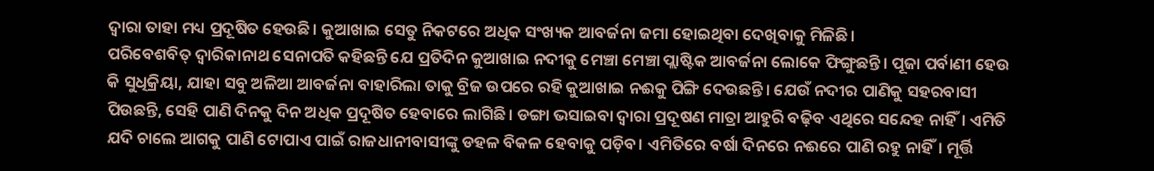ଦ୍ବାରା ତାହା ମଧ୍ୟ ପ୍ରଦୂଷିତ ହେଉଛି। କୁଆଖାଇ ସେତୁ ନିକଟରେ ଅଧିକ ସଂଖ୍ୟକ ଆବର୍ଜନା ଜମା ହୋଇଥିବା ଦେଖିବାକୁ ମିଳିଛି।
ପରିବେଶବିତ୍ ଦ୍ବାରିକାନାଥ ସେନାପତି କହିଛନ୍ତି ଯେ ପ୍ରତିଦିନ କୁଆଖାଇ ନଦୀକୁ ମେଞ୍ଚା ମେଞ୍ଚା ପ୍ଲାଷ୍ଟିକ ଆବର୍ଜନା ଲୋକେ ଫିଙ୍ଗୁଛନ୍ତି। ପୂଜା ପର୍ବାଣୀ ହେଉ କି ସୁଧିକ୍ରିୟା, ଯାହା ସବୁ ଅଳିଆ ଆବର୍ଜନା ବାହାରିଲା ତାକୁ ବ୍ରିଜ ଉପରେ ରହି କୁଆଖାଇ ନଈକୁ ପିଙ୍ଗି ଦେଉଛନ୍ତି। ଯେଉଁ ନଦୀର ପାଣିକୁ ସହରବାସୀ ପିଉଛନ୍ତି, ସେହି ପାଣି ଦିନକୁ ଦିନ ଅଧିକ ପ୍ରଦୂଷିତ ହେବାରେ ଲାଗିଛି। ଡଙ୍ଗା ଭସାଇବା ଦ୍ବାରା ପ୍ରଦୂଷଣ ମାତ୍ରା ଆହୁରି ବଢ଼ିବ ଏଥିରେ ସନ୍ଦେହ ନାହିଁ। ଏମିତି ଯଦି ଚାଲେ ଆଗକୁ ପାଣି ଟୋପାଏ ପାଇଁ ରାଜଧାନୀବାସୀଙ୍କୁ ଡହଳ ବିକଳ ହେବାକୁ ପଡ଼ିବ। ଏମିତିରେ ବର୍ଷା ଦିନରେ ନଈରେ ପାଣି ରହୁ ନାହିଁ। ମୂର୍ତ୍ତି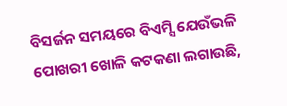ବିସର୍ଜନ ସମୟରେ ବିଏମ୍ସି ଯେଉଁଭଳି ପୋଖରୀ ଖୋଳି କଟକଣା ଲଗାଉଛି,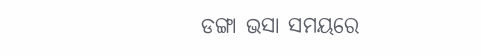ଡଙ୍ଗା ଭସା ସମୟରେ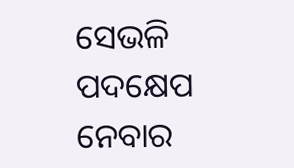ସେଭଳି ପଦକ୍ଷେପ ନେବାର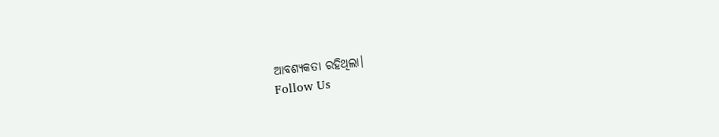ଆବଶ୍ୟକତା ରହିଥିଲା।
Follow Us